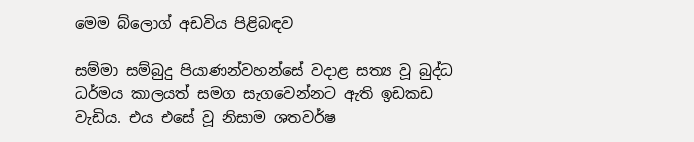මෙම බ්ලොග් අඩවිය පිළිබඳව

සම්මා සම්බුදු පියාණන්වහන්සේ වදාළ සත්‍ය වූ බුද්ධ ධර්මය කාලයත් සමග සැගවෙන්නට ඇති ඉඩකඩ වැඩිය. එය ‍එසේ වූ නිසාම ශතවර්ෂ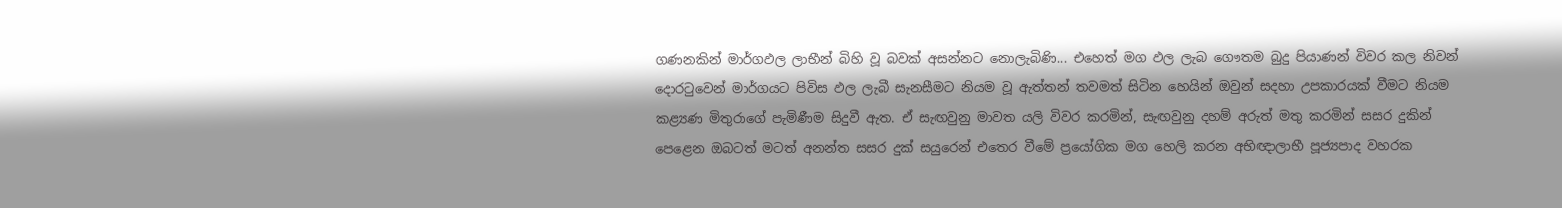ගණනකින් මාර්ගඵල ලාභීන් බිහි වූ බවක් අසන්නට නොලැබිණි... එහෙත් මග ඵල ලැබ ගෞතම බුදු පියාණන් විවර කල නිවන් දොරටුවෙන් මාර්ගයට පිවිස ඵල ලැබී සැනසීමට නියම වූ ඇත්තන් තවමත් සිටින හෙයින් ඔවුන් සදහා උපකාරයක් වීමට නියම කළ්‍යණ මිතුරාගේ පැමිණීම සිදුවී ඇත. ඒ සැඟවුනු මාවත යලි විවර කරමින්, සැඟවුනු දහම් අරුත් මතු කරමින් සසර දුකින් පෙළෙන ඔබටත් මටත් අනන්ත සසර දුක් සයුරෙන් එතෙර වීමේ ප්‍රයෝගික මග හෙලි කරන අභිඥාලාභී පූජ්‍යපාද වහරක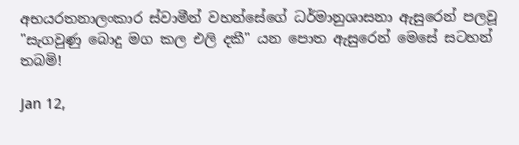අභයරතනාලංකාර ස්වාමීන් වහන්සේගේ ධර්මානුශාසනා ඇසුරෙන් පලවූ "සැගවුණු බොදු මග කල එලි දකී" යන පොත ඇසුරෙන් මෙසේ සටහන් තබමි!

Jan 12,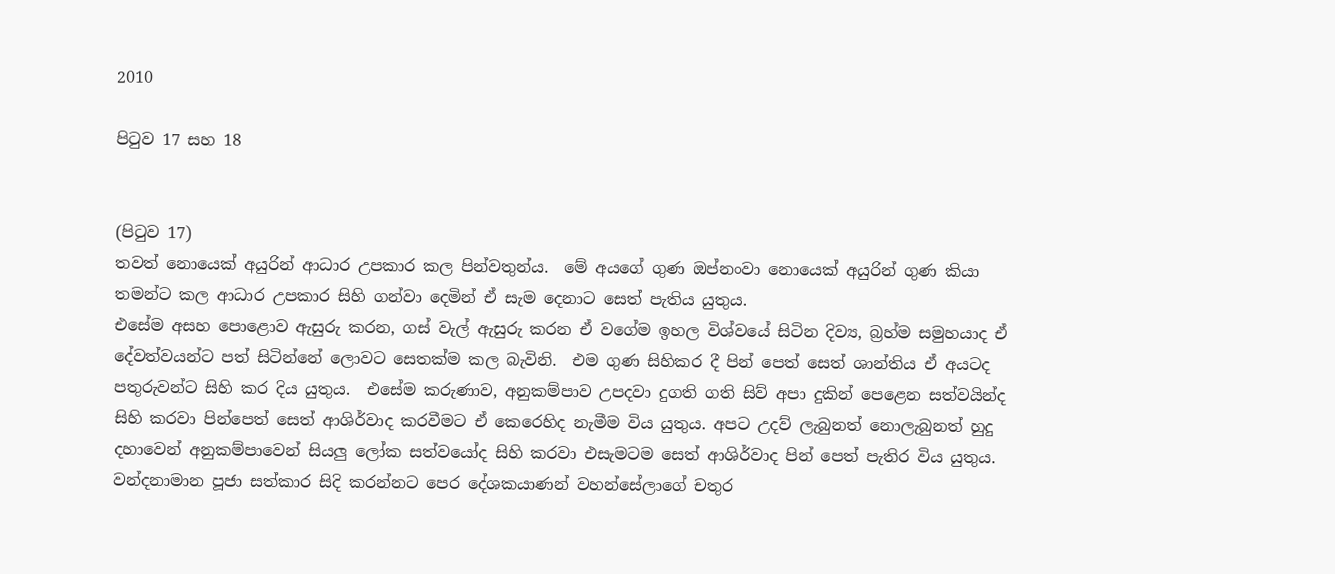2010

පිටුව 17 සහ 18


(පිටුව 17)
තවත් නොයෙක් අයුරින් ආධාර උපකාර කල පින්වතුන්ය.  මේ අයගේ ගුණ ඔප්නංවා නොයෙක් අයුරින් ගුණ කියා තමන්ට කල ආධාර උපකාර සිහි ගන්වා දෙමින් ඒ සැම දෙනාට සෙත් පැතිය යුතුය.
එසේම අසහ පොළොව ඇසුරු කරන, ගස් වැල් ඇසුරු කරන ඒ වගේම ඉහල විශ්වයේ සිටින දිව්‍ය, බ්‍රහ්ම සමුහයාද ඒ දේවත්වයන්ට පත් සිටින්නේ ලොවට සෙතක්ම කල බැවිනි.  එම ගුණ සිහිකර දී පින් පෙත් සෙත් ශාන්තිය ඒ අයටද පතුරුවන්ට සිහි කර දිය යුතුය.  එසේම කරුණාව, අනුකම්පාව උපදවා දුගති ගති සිව් අපා දුකින් පෙළෙන සත්වයින්ද සිහි කරවා පින්පෙත් සෙත් ආශිර්වාද කරවීමට ඒ කෙරෙහිද නැමීම විය යුතුය. අපට උදව් ලැබුනත් නොලැබුනත් හුදු දහාවෙන් අනුකම්පාවෙන් සියලු ලෝක සත්වයෝද සිහි කරවා එසැමටම සෙත් ආශිර්වාද පින් පෙත් පැතිර විය යුතුය.
වන්දනාමාන ‍පූජා සත්කාර සිදි කරන්නට පෙර දේශකයාණන් වහන්සේලාගේ චතුර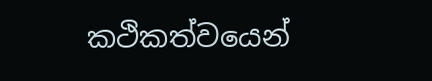කථිකත්වයෙන්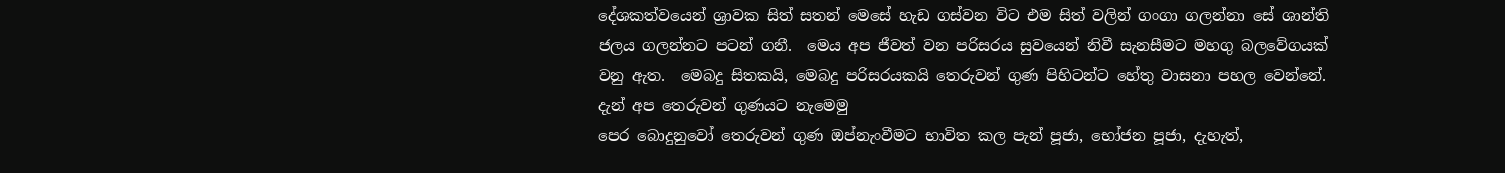දේශකත්වයෙන් ශ්‍රාවක සිත් සතන් මෙසේ හැඩ ගස්වන විට එම සිත් වලින් ගංගා ගලන්නා සේ ශාන්ති ජලය ගලන්නට පටන් ගනී.  මෙය අප ජීවත් වන පරිසරය සුවයෙන් නිවී සැනසීමට මහගු බලවේගයක් වනු ඇත.  මෙබදු සිතකයි, මෙබදු පරිසරයකයි තෙරුවන් ගුණ පිහිටන්ට හේතු වාසනා පහල වෙන්නේ.
දැන් අප තෙරුවන් ගුණයට ‍නැමෙමු
පෙර බොදුනුවෝ තෙරුවන් ගුණ ඔප්නැංවීමට භාවිත කල පැන් පූජා, භෝජන පූජා, දැහැත්,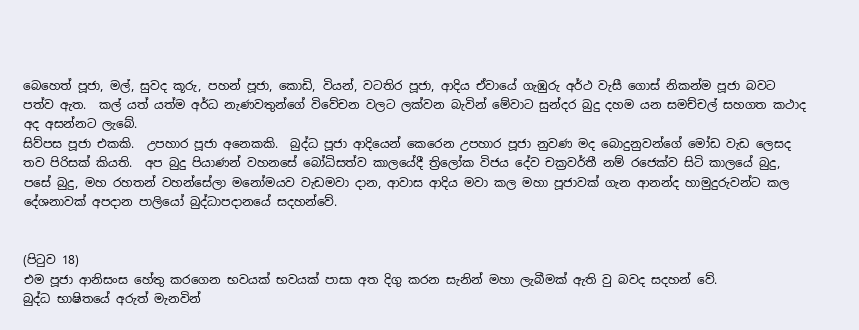බෙහෙත් පූජා, මල්, සුවද කූරු, පහන් පූජා, කොඩි, වියන්, වටතිර පූජා, ආදිය ඒවායේ ගැඹුරු අර්ථ වැසී ගොස් නිකන්ම පූජා බවට පත්ව ඇත.  කල් යත් යත්ම අර්ධ නැණවතුන්ගේ විවේචන වලට ලක්වන බැවින් මේවාට සුන්දර බුදු දහම යන සමච්චල් සහගත කථාද අද අසන්නට ලැබේ.
සිව්පස පූජා එකකි.  උපහාර පූජා අනෙකකි.  බුද්ධ පූජා ආදියෙන් කෙරෙන උපහාර පූජා නුවණ මද බොදුනුවන්ගේ මෝඩ වැඩ ලෙසද තව පිරිසක් කියති.  අප බුදු පියාණන් වහනසේ බෝධිසත්ව කාලයේදී ත්‍රිලෝක විජය දේව චක්‍රවර්තී නම් රජෙක්ව සිටි කාලයේ බුදු, පසේ බුදු, මහ රහතන් වහන්සේලා මනෝමයව වැඩමවා දාන, ආවාස ආදිය මවා කල මහා පූජාවක් ගැන ආනන්ද හාමුදුරුවන්ට කල දේශනාවක් අපදාන පාලියෝ බුද්ධාපදානයේ සදහන්වේ.


(පිටුව 18)
එම පූජා ආනිසංස හේතු කරගෙන භවයක් භවයක් පාසා අත දිගු කරන සැනින් මහා ලැබීමක් ඇති වු බවද සදහන් වේ.
බුද්ධ භාෂිතයේ අරුත් මැනවින්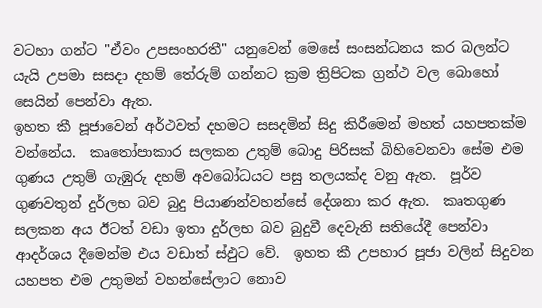වටහා ‍ගන්ට "ඒවං උපසංහරතී" යනුවෙන් මෙසේ සංසන්ධනය කර බලන්ට යැයි උපමා සසදා දහම් තේරුම් ගන්නට ක්‍රම ත්‍රිපිටක ග්‍රන්ථ වල බොහෝ සෙයින් පෙන්වා ඇත.
ඉහත කී පූජාවෙන් අර්ථවත් දහමට සසදමින් සිදු කිරීමෙන් මහත් යහපතක්ම වන්නේය.  කෘතෝපාකාර සලකන උතුම් බොදු පිරිසක් බිහිවෙනවා සේම එම ගුණය උතුම් ගැඹුරු දහම් අවබෝධයට පසු තලයක්ද වනු ඇත.  පූර්ව ගුණවතුන් දුර්ලභ බව බුදු පියාණන්වහන්සේ දේශනා කර ඇත.  කෘතගුණ සලකන අය ඊටත් වඩා ඉතා දුර්ලභ බව බුදුවී දෙවැනි සතියේදී පෙන්වා ආදර්ශය දීමෙන්ම එය වඩාත් ස්ඵුට වේ.  ඉහත කී උපහාර පූජා වලින් සිදුවන යහපත එම උතුමන් වහන්සේලාට නොව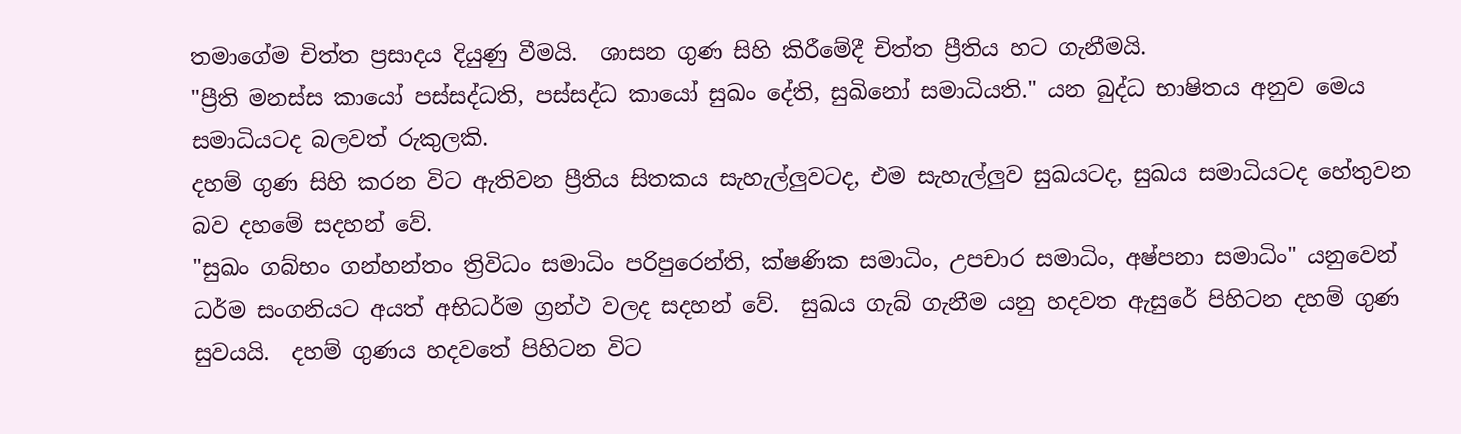තමාගේම චිත්ත ප්‍රසාදය දියුණු වීමයි.  ශාසන ගුණ සිහි කිරීමේදී චිත්ත ප්‍රීතිය හට ගැනීමයි.
"ප්‍රීති මනස්ස කායෝ පස්සද්ධති, පස්සද්ධ කායෝ සුඛං දේති, සුඛිනෝ සමාධියති." යන බුද්ධ භාෂිතය අනුව මෙය සමාධියටද බලවත් රුකුලකි.
දහම් ගුණ සිහි කරන විට ඇතිවන ප්‍රීතිය සිතකය සැහැල්ලුවටද, එම සැහැල්ලුව සුඛයටද, සුඛය සමාධියටද හේතුවන බව දහමේ සදහන් වේ.
"සුඛං ගබ්භං ගන්හන්තං ත්‍රිවිධං සමාධිං පරිපුරෙන්ති, ක්ෂණික සමාධිං, උපචාර සමාධිං, අෂ්පනා සමාධිං" යනුවෙන් ධර්ම සංගනියට අයත් අභිධර්ම ග්‍රන්ථ වලද සදහන් වේ.  සුඛය ගැබ් ගැනීම යනු හදවත ඇසුරේ පිහිටන දහම් ගුණ සුවයයි.  දහම් ගුණය හදවතේ පිහිටන විට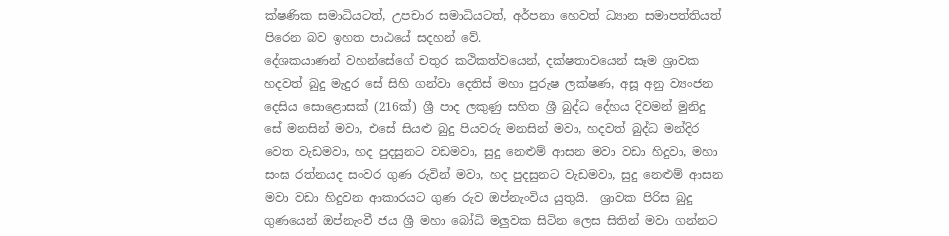ක්ෂණික සමාධියටත්, උපචාර සමාධියටත්, අර්පනා හෙවත් ධ්‍යාන සමාපත්තියත් පිරෙන බව ඉහත පාඨයේ සදහන් වේ.
දේශකයාණන් වහන්සේගේ චතුර කථිකත්වයෙන්, දක්ෂතාවයෙන් සෑම ශ්‍රාවක හදවත් බුදු මැදුර සේ සිහි ගන්වා දෙතිස් මහා පුරුෂ ලක්ෂණ, අසූ අනු ව්‍යංජන දෙසිය සොළොසක් (216ක්) ශ්‍රී පාද ලකුණු සහිත ශ්‍රී බුද්ධ ‍දේහය දිවමන් මුනිදු සේ මනසින් මවා, එසේ සියළු බුදු පියවරු මනසින් මවා, හදවත් බුද්ධ මන්දිර වෙත වැඩමවා, හද පුදසුනට වඩමවා, සුදු නෙළුම් ආසන මවා වඩා හිදුවා, මහා සංඝ රත්නයද සංවර ගුණ රුවින් මවා, හද පුදසුනට වැඩමවා, සුදු නෙළුම් ආසන මවා වඩා හිදුවන ආකාරයට ගුණ රුව ඔප්නැංවිය යුතුයි.  ශ්‍රාවක පිරිස බුදු ගුණයෙන් ඔප්නැංවී ජය ශ්‍රී මහා බෝධි මලුවක සිටින ලෙස සිතින් මවා ගන්නට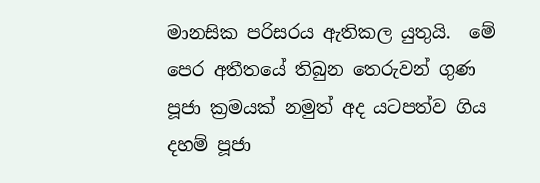මානසික පරිසරය ඇතිකල යුතුයි.  මේ පෙර අතීතයේ තිබුන තෙරුවන් ගුණ පූජා ක්‍රමයක් නමුත් අද යටපත්ව ගිය දහම් පූජා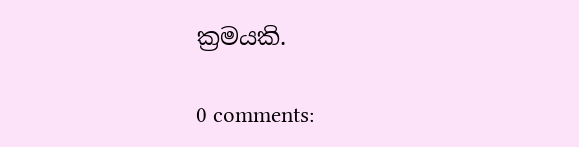ක්‍රමයකි.

0 comments: